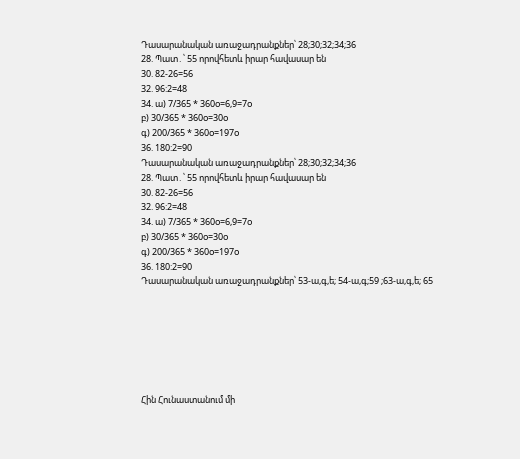Դասարանական առաջադրանքներ՝ 28;30;32;34;36
28. Պատ․՝ 55 որովհետև իրար հավասար են
30. 82-26=56
32. 96:2=48
34. ա) 7/365 * 360o=6,9=7o
բ) 30/365 * 360o=30o
գ) 200/365 * 360o=197o
36. 180:2=90
Դասարանական առաջադրանքներ՝ 28;30;32;34;36
28. Պատ․՝ 55 որովհետև իրար հավասար են
30. 82-26=56
32. 96:2=48
34. ա) 7/365 * 360o=6,9=7o
բ) 30/365 * 360o=30o
գ) 200/365 * 360o=197o
36. 180:2=90
Դասարանական առաջադրանքներ՝ 53-ա,գ,ե; 54-ա,գ;59 ;63-ա,գ,ե; 65







Հին Հունաստանում մի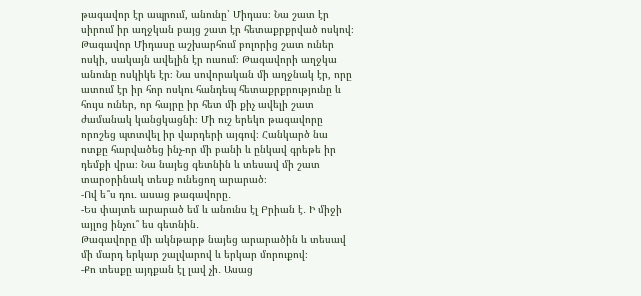թագավոր էր ապրում, անունը՝ Միդաս։ Նա շատ էր սիրում իր աղջկան բայց շատ էր հետաքրքրված ոսկով։ Թագավոր Միդասը աշխարհում բոլորից շատ ուներ ոսկի, սակայն ավելին էր ուսում։ Թագավորի աղջկա անունը ոսկիկե էր։ Նա սովորական մի աղջնակ էր, որը ատում էր իր հոր ոսկու հանդեպ հետաքրքրությունը և հույս ուներ, որ հայրը իր հետ մի քիչ ավելի շատ ժամանակ կանցկացնի։ Մի ուշ երեկո թագավորը որոշեց պտտվել իր վարդերի այգով։ Հանկարծ նա ոտքը հարվածեց ինչ-որ մի բանի և ընկավ գրեթե իր դեմքի վրա։ Նա նայեց գետնին և տեսավ մի շատ տարօրինակ տեսք ունեցող արարած։
-Ով ե՞ս դու․ ասաց թագավորը․
-Ես փայտե արարած եմ և անունս էլ Բրիան է․ Ի միջի այլոց ինչու՞ ես գետնին․
Թագավորը մի ակնթարթ նայեց արարածին և տեսավ մի մարդ երկար շալվարով և երկար մորուքով։
-Քո տեսքը այդքան էլ լավ չի․ Ասաց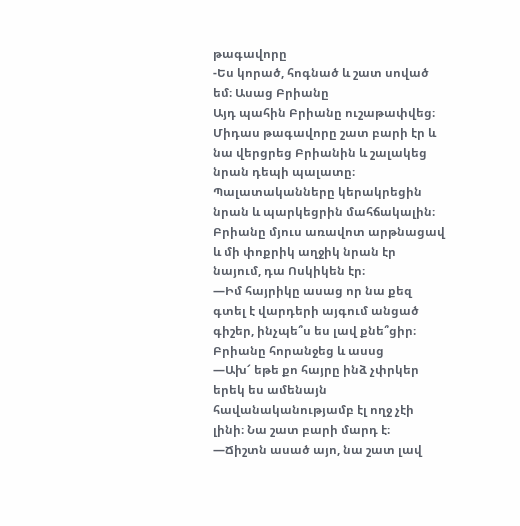թագավորը
-Ես կորած, հոգնած և շատ սոված եմ։ Ասաց Բրիանը
Այդ պահին Բրիանը ուշաթափվեց։
Միդաս թագավորը շատ բարի էր և նա վերցրեց Բրիանին և շալակեց նրան դեպի պալատը։ Պալատականները կերակրեցին նրան և պարկեցրին մահճակալին։ Բրիանը մյուս առավոտ արթնացավ և մի փոքրիկ աղջիկ նրան էր նայում, դա Ոսկիկեն էր։
―Իմ հայրիկը ասաց որ նա քեզ գտել է վարդերի այգում անցած գիշեր, ինչպե՞ս ես լավ քնե՞ցիր։
Բրիանը հորանջեց և ասսց
―Ախ՜ եթե քո հայրը ինձ չփրկեր երեկ ես ամենայն հավանականությամբ էլ ողջ չէի լինի։ Նա շատ բարի մարդ է։
―Ճիշտն ասած այո, նա շատ լավ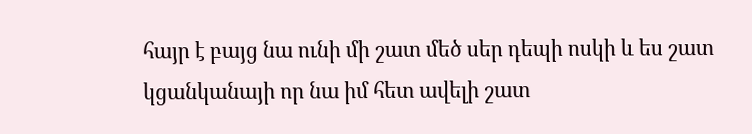հայր է բայց նա ունի մի շատ մեծ սեր դեպի ոսկի և ես շատ կցանկանայի որ նա իմ հետ ավելի շատ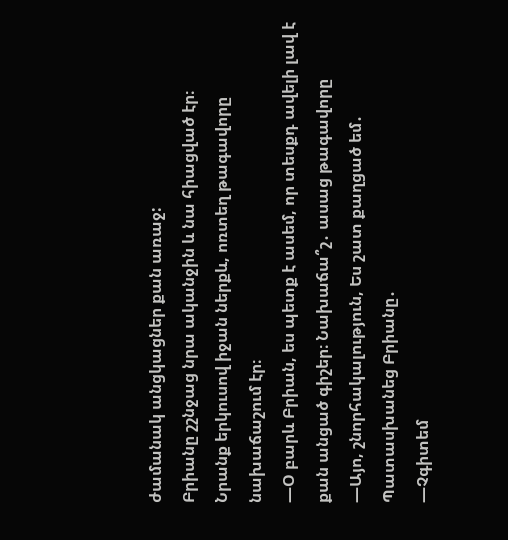ժամանակ անցկացներ քան առաջ:
Բրիանը շշնջաց նրա ականջին և նա հիացված էր։
Նրանք երկուսով իջան ներքև, ոռտեղ թագավորը նախաճաշում էր։
―Օ բարև Բրիան, ես պետք է ասեմ, որ տեսքդ ավելի լավ է քան անցած գիշեր։ Նախաճա՞շ․ ասաց թագավորը
―Այո, շնորհակալություն, Ես շատ քաղցած եմ․ Պատասխանեց Բրիանը․
―Չգիտեմ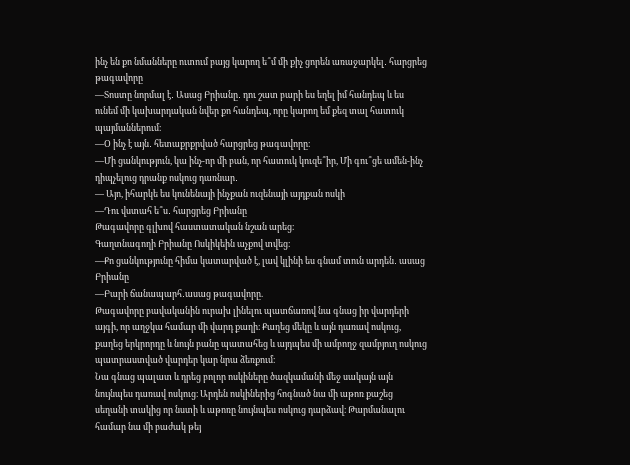ինչ են քո նմանները ուտում բայց կարող ե՞մ մի քիչ ցորեն առաջարկել․ հարցրեց թագավորը
―Տոստը նորմալ է․ Ասաց Բրիանը․ դու շատ բարի ես եղել իմ հանդեպ և ես ունեմ մի կախարդական նվեր քո հանդեպ, որը կարող եմ քեզ տալ հատուկ պայմաններում։
―Օ ինչ է այն․ հետաքրքրված հարցրեց թագավորը։
―Մի ցանկություն, կա ինչ-որ մի բան, որ հատուկ կուզե՞իր, Մի գու՞ցե ամեն-ինչ դիպչելուց դրանք ոսկուց դառնար․
― Այո, իհարկե ես կունենայի ինչքան ուզենայի այդքան ոսկի
―Դու վստահ ե՞ս․ հարցրեց Բրիանը
Թագավորը գլխով հաստատական նշան արեց։
Գաղտնագողի Բրիանը Ոսկիկեին աչքով տվեց։
―Քո ցանկությունը հիմա կատարված է, լավ կլինի ես գնամ տուն արդեն․ ասաց Բրիանը
―Բարի ճանապարհ․ասաց թագավորը.
Թագավորը բավականին ուրախ լինելու պատճառով նա գնաց իր վարդերի այգի, որ աղջկա համար մի վարդ քաղի։ Քաղեց մեկը և այն դառավ ոսկուց, քաղեց երկրորդը և նույն բանը պատահեց և այդպես մի ամբողջ զամբյուղ ոսկուց պատրաստված վարդեր կար նրա ձեռքում։
Նա գնաց պալատ և դրեց բոլոր ոսկիները ծազկամանի մեջ սակայն այն նույնպես դառավ ոսկուց։ Արդեն ոսկիներից հոգնած նա մի աթոռ քաշեց սեղանի տակից որ նստի և աթոռը նույնպես ոսկուց դարձավ։ Թարմանալու համար նա մի բաժակ թեյ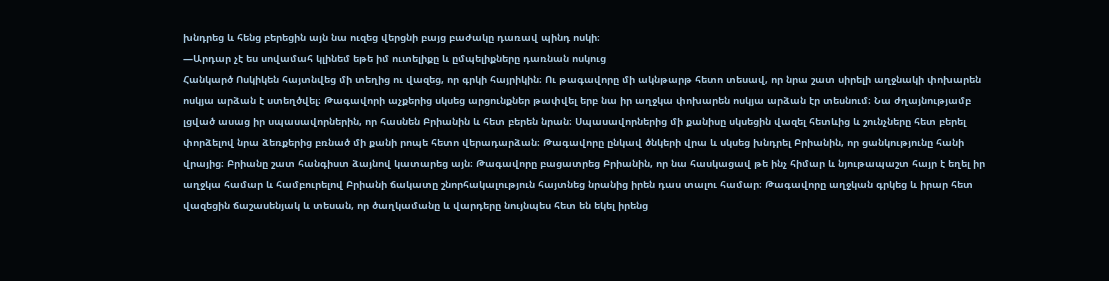խնդրեց և հենց բերեցին այն նա ուզեց վերցնի բայց բաժակը դառավ պինդ ոսկի։
―Արդար չէ ես սովամահ կլինեմ եթե իմ ուտելիքը և ըմպելիքները դառնան ոսկուց
Հանկարծ Ոսկիկեն հայտնվեց մի տեղից ու վազեց, որ գրկի հայրիկին։ Ու թագավորը մի ակնթարթ հետո տեսավ, որ նրա շատ սիրելի աղջնակի փոխարեն ոսկյա արձան է ստեղծվել։ Թագավորի աչքերից սկսեց արցունքներ թափվել երբ նա իր աղջկա փոխարեն ոսկյա արձան էր տեսնում։ Նա ժղայնությամբ լցված ասաց իր սպասավորներին, որ հասնեն Բրիանին և հետ բերեն նրան։ Սպասավորներից մի քանիսը սկսեցին վազել հետևից և շունչները հետ բերել փորձելով նրա ձեռքերից բռնած մի քանի րոպե հետո վերադարձան։ Թագավորը ընկավ ծնկերի վրա և սկսեց խնդրել Բրիանին, որ ցանկությունը հանի վրայից։ Բրիանը շատ հանգիստ ձայնով կատարեց այն։ Թագավորը բացատրեց Բրիանին, որ նա հասկացավ թե ինչ հիմար և նյութապաշտ հայր է եղել իր աղջկա համար և համբուրելով Բրիանի ճակատը շնորհակալություն հայտնեց նրանից իրեն դաս տալու համար։ Թագավորը աղջկան գրկեց և իրար հետ վազեցին ճաշասենյակ և տեսան, որ ծաղկամանը և վարդերը նույնպես հետ են եկել իրենց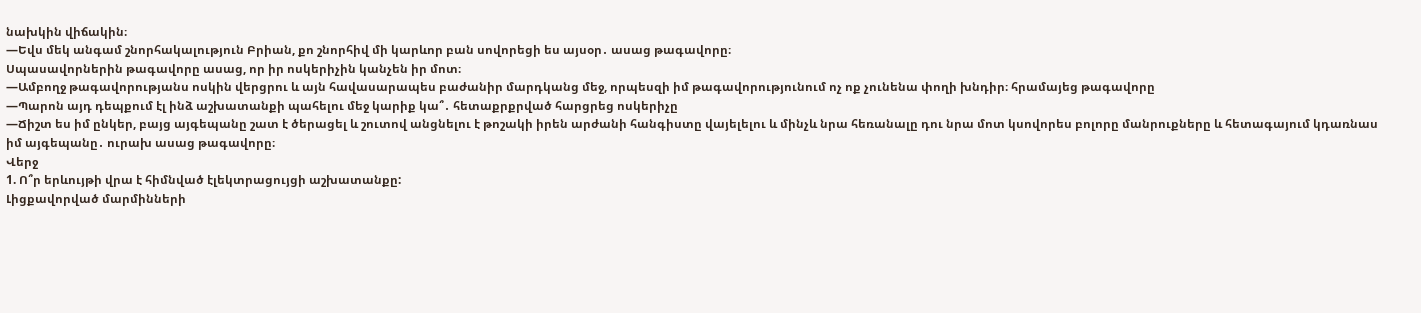նախկին վիճակին։
―Եվս մեկ անգամ շնորհակալություն Բրիան, քո շնորհիվ մի կարևոր բան սովորեցի ես այսօր․ ասաց թագավորը։
Սպասավորներին թագավորը ասաց, որ իր ոսկերիչին կանչեն իր մոտ։
―Ամբողջ թագավորությանս ոսկին վերցրու և այն հավասարապես բաժանիր մարդկանց մեջ, որպեսզի իմ թագավորությունում ոչ ոք չունենա փողի խնդիր։ հրամայեց թագավորը
―Պարոն այդ դեպքում էլ ինձ աշխատանքի պահելու մեջ կարիք կա՞․ հետաքրքրված հարցրեց ոսկերիչը
―Ճիշտ ես իմ ընկեր, բայց այգեպանը շատ է ծերացել և շուտով անցնելու է թոշակի իրեն արժանի հանգիստը վայելելու և մինչև նրա հեռանալը դու նրա մոտ կսովորես բոլորը մանրուքները և հետագայում կդառնաս իմ այգեպանը․ ուրախ ասաց թագավորը։
Վերջ
1. Ո՞ր երևույթի վրա է հիմնված էլեկտրացույցի աշխատանքը:
Լիցքավորված մարմինների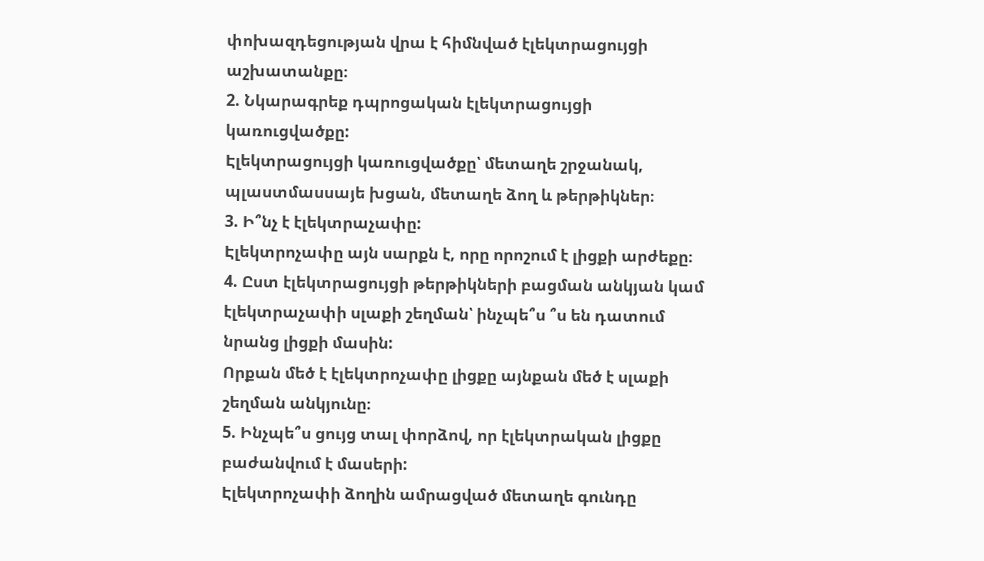փոխազդեցության վրա է հիմնված էլեկտրացույցի աշխատանքը։
2. Նկարագրեք դպրոցական էլեկտրացույցի կառուցվածքը:
Էլեկտրացույցի կառուցվածքը՝ մետաղե շրջանակ, պլաստմասսայե խցան, մետաղե ձող և թերթիկներ։
3. Ի՞նչ է էլեկտրաչափը:
Էլեկտրոչափը այն սարքն է, որը որոշում է լիցքի արժեքը։
4. Ըստ էլեկտրացույցի թերթիկների բացման անկյան կամ էլեկտրաչափի սլաքի շեղման՝ ինչպե՞ս ՞ս են դատում նրանց լիցքի մասին:
Որքան մեծ է էլեկտրոչափը լիցքը այնքան մեծ է սլաքի շեղման անկյունը։
5. Ինչպե՞ս ցույց տալ փորձով, որ էլեկտրական լիցքը բաժանվում է մասերի:
Էլեկտրոչափի ձողին ամրացված մետաղե գունդը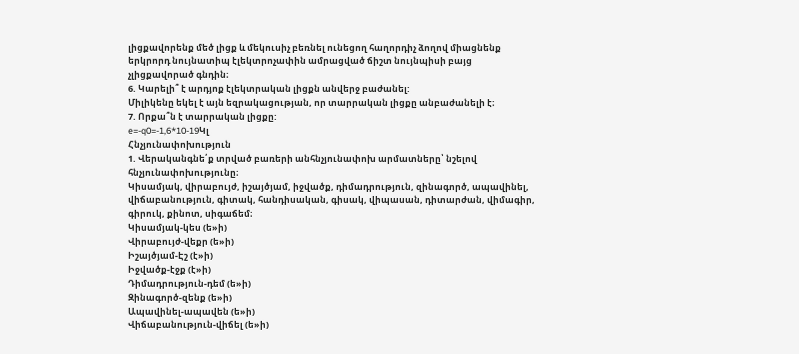լիցքավորենք մեծ լիցք և մեկուսիչ բեռնել ունեցող հաղորդիչ ձողով միացնենք երկրորդ նույնատիպ էլեկտրոչափին ամրացված ճիշտ նույնպիսի բայց չլիցքավորած գնդին։
6. Կարելի՞ է արդյոք էլեկտրական լիցքն անվերջ բաժանել:
Միլիկենը եկել է այն եզրակացության, որ տարրական լիցքը անբաժանելի է։
7. Որքա՞ն է տարրական լիցքը:
e=-q0=-1,6*10-19Կլ
Հնչյունափոխություն
1. Վերականգնե՛ք տրված բառերի անհնչյունափոխ արմատները՝ նշելով հնչյունափոխությունը։
Կիսամյակ, վիրաբույժ, իշայծյամ, իջվածք, դիմադրություն, զինագործ, ապավինել, վիճաբանություն, գիտակ, հանդիսական, գիսակ, վիպասան, դիտարժան, վիմագիր, գիրուկ, քինոտ, սիգաճեմ։
Կիսամյակ-կես (ե»ի)
Վիրաբույժ-վեքր (ե»ի)
Իշայծյամ-Էշ (է»ի)
Իջվածք-էջք (է»ի)
Դիմադրություն-դեմ (ե»ի)
Զինագործ-զենք (ե»ի)
Ապավինել-ապավեն (ե»ի)
Վիճաբանություն-վիճել (ե»ի)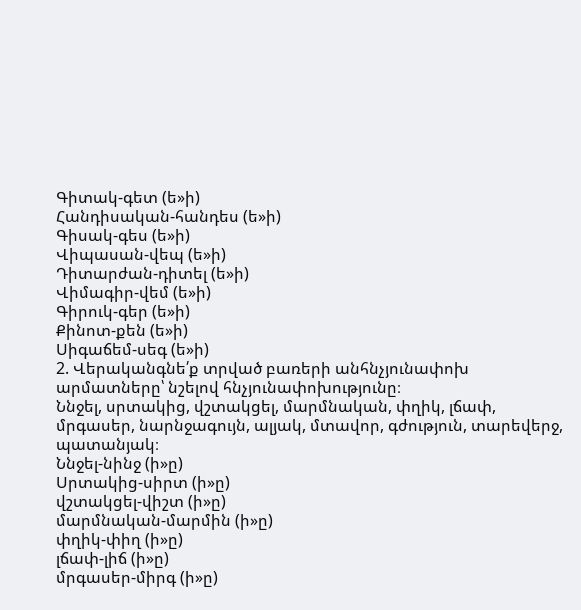Գիտակ-գետ (ե»ի)
Հանդիսական-հանդես (ե»ի)
Գիսակ-գես (ե»ի)
Վիպասան-վեպ (ե»ի)
Դիտարժան-դիտել (ե»ի)
Վիմագիր-վեմ (ե»ի)
Գիրուկ-գեր (ե»ի)
Քինոտ-քեն (ե»ի)
Սիգաճեմ-սեգ (ե»ի)
2. Վերականգնե՛ք տրված բառերի անհնչյունափոխ արմատները՝ նշելով հնչյունափոխությունը։
Ննջել, սրտակից, վշտակցել, մարմնական, փղիկ, լճափ, մրգասեր, նարնջագույն, ալյակ, մտավոր, գժություն, տարեվերջ, պատանյակ։
Ննջել-նինջ (ի»ը)
Սրտակից-սիրտ (ի»ը)
վշտակցել-վիշտ (ի»ը)
մարմնական-մարմին (ի»ը)
փղիկ-փիղ (ի»ը)
լճափ-լիճ (ի»ը)
մրգասեր-միրգ (ի»ը)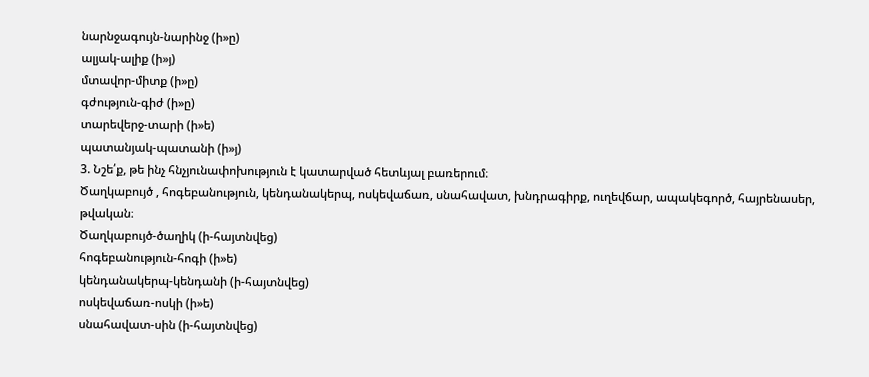նարնջագույն-նարինջ (ի»ը)
ալյակ-ալիք (ի»յ)
մտավոր-միտք (ի»ը)
գժություն-գիժ (ի»ը)
տարեվերջ-տարի (ի»ե)
պատանյակ-պատանի (ի»յ)
3. Նշե՛ք, թե ինչ հնչյունափոխություն է կատարված հետևյալ բառերում։
Ծաղկաբույծ , հոգեբանություն, կենդանակերպ, ոսկեվաճառ, սնահավատ, խնդրագիրք, ուղեվճար, ապակեգործ, հայրենասեր, թվական։
Ծաղկաբույծ-ծաղիկ (ի-հայտնվեց)
հոգեբանություն-հոգի (ի»ե)
կենդանակերպ-կենդանի (ի-հայտնվեց)
ոսկեվաճառ-ոսկի (ի»ե)
սնահավատ-սին (ի-հայտնվեց)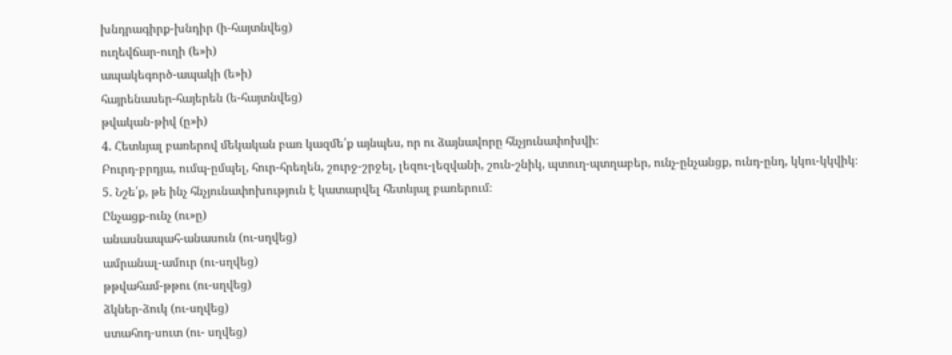խնդրագիրք-խնդիր (ի-հայտնվեց)
ուղեվճար-ուղի (ե»ի)
ապակեգործ-ապակի (ե»ի)
հայրենասեր-հայերեն (ե-հայտնվեց)
թվական-թիվ (ը»ի)
4. Հետևյալ բառերով մեկական բառ կազմե՛ք այնպես, որ ու ձայնավորը հնչյունափոխվի։
Բուրդ-բրդյա, ումպ-ըմպել, հուր-հրեղեն, շուրջ-շրջել, լեզու-լեզվանի, շուն-շնիկ, պտուղ-պտղաբեր, ունչ-ընչանցք, ունդ-ընդ, կկու-կկվիկ։
5. Նշե՛ք, թե ինչ հնչյունափոխություն է կատարվել հետևյալ բառերում։
Ընչացք-ունչ (ու»ը)
անասնապահ-անասուն (ու-սղվեց)
ամրանալ-ամուր (ու-սղվեց)
թթվահամ-թթու (ու-սղվեց)
ձկներ-ձուկ (ու-սղվեց)
ստահոդ-սուտ (ու- սղվեց)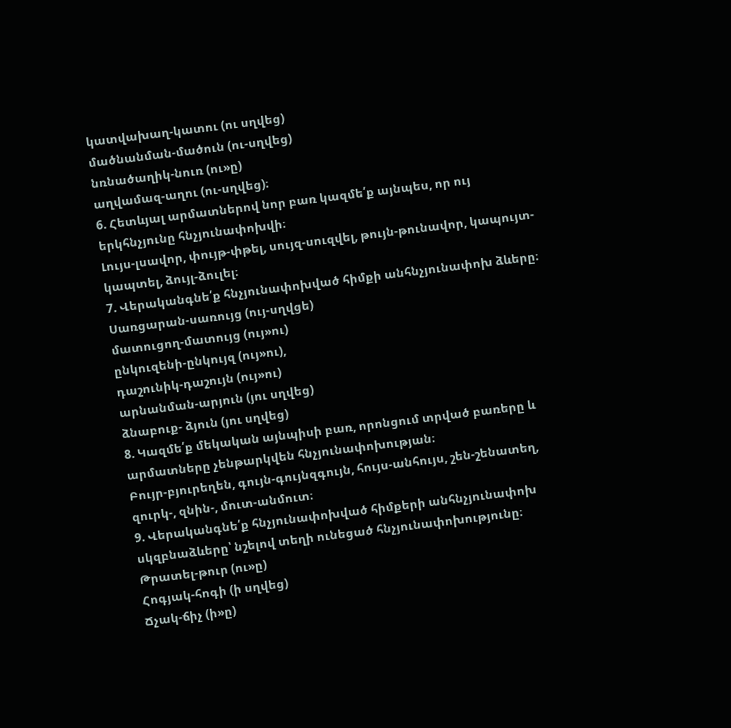կատվախաղ-կատու (ու սղվեց)
մածնանման-մածուն (ու-սղվեց)
նռնածաղիկ-նուռ (ու»ը)
աղվամազ-աղու (ու-սղվեց)։
6. Հետևյալ արմատներով նոր բառ կազմե՛ք այնպես, որ ույ երկհնչյունը հնչյունափոխվի։
Լույս-լսավոր, փույթ-փթել, սույզ-սուզվել, թույն-թունավոր, կապույտ-կապտել, ձույլ-ձուլել։
7. Վերականգնե՛ք հնչյունափոխված հիմքի անհնչյունափոխ ձևերը։
Սառցարան-սառույց (ույ-սղվցե)
մատուցող-մատույց (ույ»ու)
ընկուզենի-ընկույզ (ույ»ու),
դաշունիկ-դաշույն (ույ»ու)
արնանման-արյուն (յու սղվեց)
ձնաբուք- ձյուն (յու սղվեց)
8. Կազմե՛ք մեկական այնպիսի բառ, որոնցում տրված բառերը և արմատները չենթարկվեն հնչյունափոխության։
Բույր-բյուրեղեն, գույն-գույնզգույն, հույս-անհույս, շեն-շենատեղ, զուրկ-, զնին-, մուտ-անմուտ։
9. Վերականգնե՛ք հնչյունափոխված հիմքերի անհնչյունափոխ սկզբնաձևերը՝ նշելով տեղի ունեցած հնչյունափոխությունը։
Թրատել-թուր (ու»ը)
Հոգյակ-հոգի (ի սղվեց)
Ճչակ-ճիչ (ի»ը)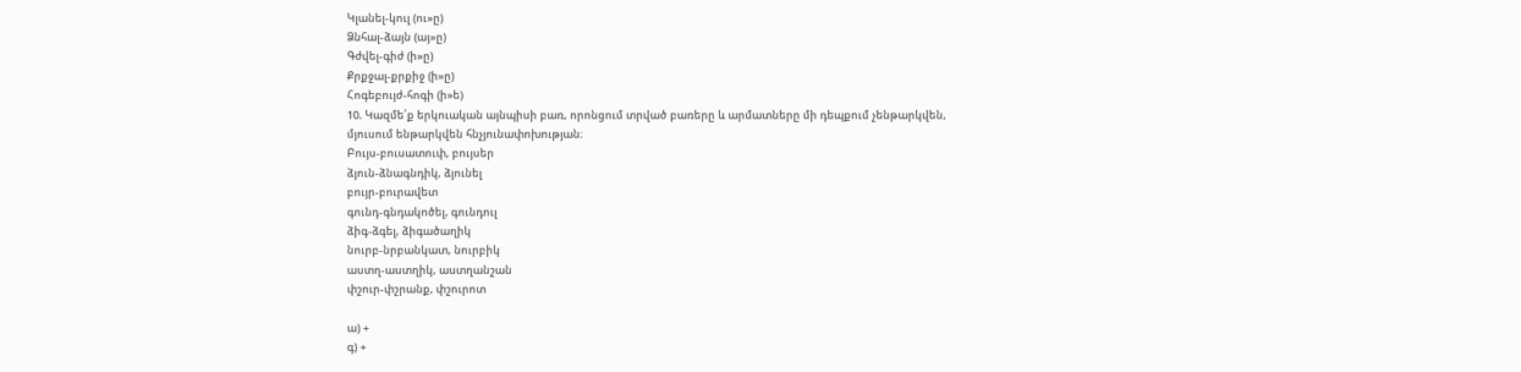Կլանել-կուլ (ու»ը)
Ձնհալ-ձայն (այ»ը)
Գժվել-գիժ (ի»ը)
Քրքջալ-քրքիջ (ի»ը)
Հոգեբույժ-հոգի (ի»ե)
10. Կազմե՛ք երկուական այնպիսի բառ, որոնցում տրված բառերը և արմատները մի դեպքում չենթարկվեն, մյուսում ենթարկվեն հնչյունափոխության։
Բույս-բուսատուփ, բույսեր
ձյուն-ձնագնդիկ, ձյունել
բույր-բուրավետ
գունդ-գնդակոծել, գունդուլ
ձիգ-ձգել, ձիգածաղիկ
նուրբ-նրբանկատ, նուրբիկ
աստղ-աստղիկ, աստղանշան
փշուր-փշրանք, փշուրոտ

ա) +
գ) +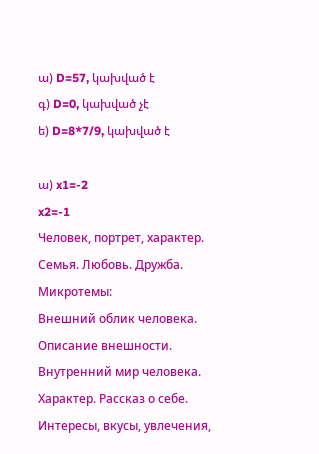ա) D=57, կախված է
գ) D=0, կախված չէ
ե) D=8*7/9, կախված է

ա) x1=-2
x2=-1
Человек, портрет, характер. Семья. Любовь. Дружба. Микротемы:
Внешний облик человека. Описание внешности. Внутренний мир человека. Характер. Рассказ о себе. Интересы, вкусы, увлечения,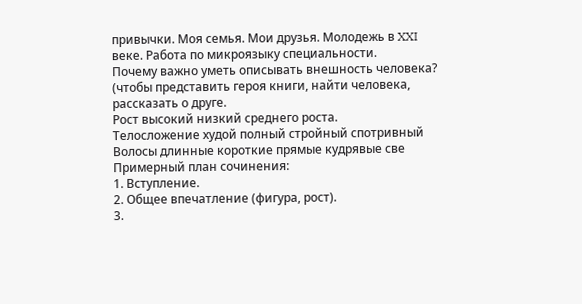привычки. Моя семья. Мои друзья. Молодежь в XXI веке. Работа по микроязыку специальности.
Почему важно уметь описывать внешность человека?
(чтобы представить героя книги, найти человека, рассказать о друге.
Рост высокий низкий среднего роста.
Телосложение худой полный стройный спотривный
Волосы длинные короткие прямые кудрявые све
Примерный план сочинения:
1. Вступление.
2. Общее впечатление (фигура, рост).
3.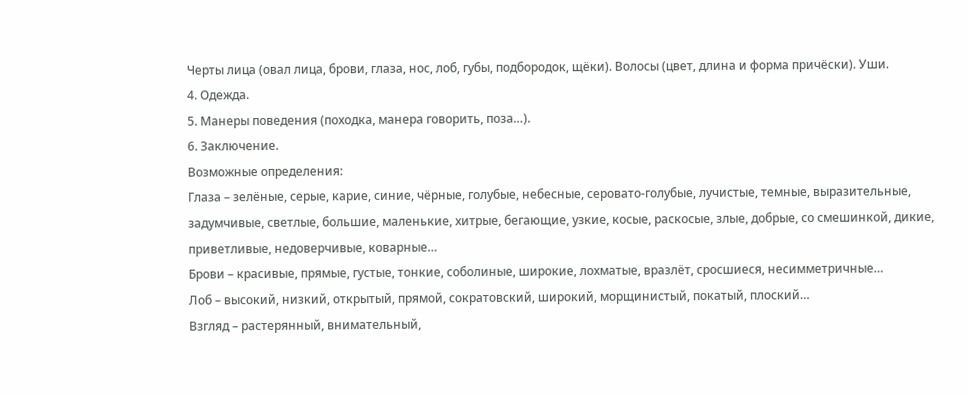Черты лица (овал лица, брови, глаза, нос, лоб, губы, подбородок, щёки). Волосы (цвет, длина и форма причёски). Уши.
4. Одежда.
5. Манеры поведения (походка, манера говорить, поза…).
6. Заключение.
Возможные определения:
Глаза – зелёные, серые, карие, синие, чёрные, голубые, небесные, серовато-голубые, лучистые, темные, выразительные, задумчивые, светлые, большие, маленькие, хитрые, бегающие, узкие, косые, раскосые, злые, добрые, со смешинкой, дикие, приветливые, недоверчивые, коварные…
Брови – красивые, прямые, густые, тонкие, соболиные, широкие, лохматые, вразлёт, сросшиеся, несимметричные…
Лоб – высокий, низкий, открытый, прямой, сократовский, широкий, морщинистый, покатый, плоский…
Взгляд – растерянный, внимательный,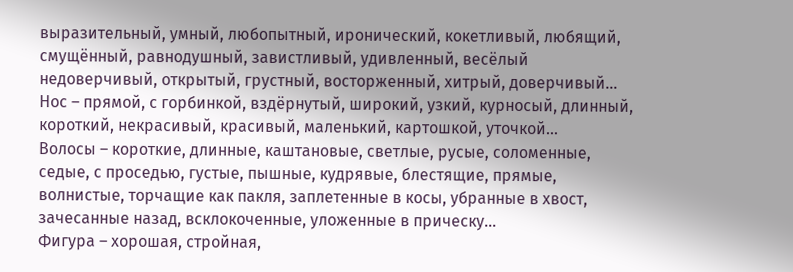выразительный, умный, любопытный, иронический, кокетливый, любящий, смущённый, равнодушный, завистливый, удивленный, весёлый недоверчивый, открытый, грустный, восторженный, хитрый, доверчивый…
Нос – прямой, с горбинкой, вздёрнутый, широкий, узкий, курносый, длинный, короткий, некрасивый, красивый, маленький, картошкой, уточкой…
Волосы – короткие, длинные, каштановые, светлые, русые, соломенные, седые, с проседью, густые, пышные, кудрявые, блестящие, прямые, волнистые, торчащие как пакля, заплетенные в косы, убранные в хвост, зачесанные назад, всклокоченные, уложенные в прическу…
Фигура – хорошая, стройная,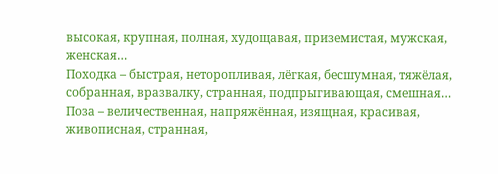высокая, крупная, полная, худощавая, приземистая, мужская, женская…
Походка – быстрая, неторопливая, лёгкая, бесшумная, тяжёлая, собранная, вразвалку, странная, подпрыгивающая, смешная…
Поза – величественная, напряжённая, изящная, красивая, живописная, странная,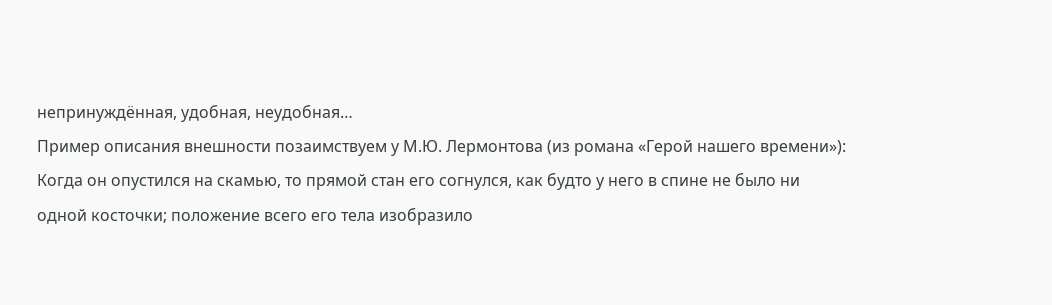непринуждённая, удобная, неудобная…
Пример описания внешности позаимствуем у М.Ю. Лермонтова (из романа «Герой нашего времени»):
Когда он опустился на скамью, то прямой стан его согнулся, как будто у него в спине не было ни одной косточки; положение всего его тела изобразило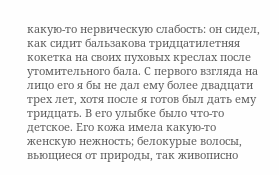какую-то нервическую слабость: он сидел, как сидит бальзакова тридцатилетняя кокетка на своих пуховых креслах после утомительного бала. С первого взгляда на лицо его я бы не дал ему более двадцати трех лет, хотя после я готов был дать ему тридцать. В его улыбке было что-то детское. Его кожа имела какую-то женскую нежность; белокурые волосы, вьющиеся от природы, так живописно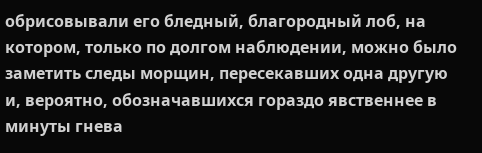обрисовывали его бледный, благородный лоб, на котором, только по долгом наблюдении, можно было заметить следы морщин, пересекавших одна другую и, вероятно, обозначавшихся гораздо явственнее в минуты гнева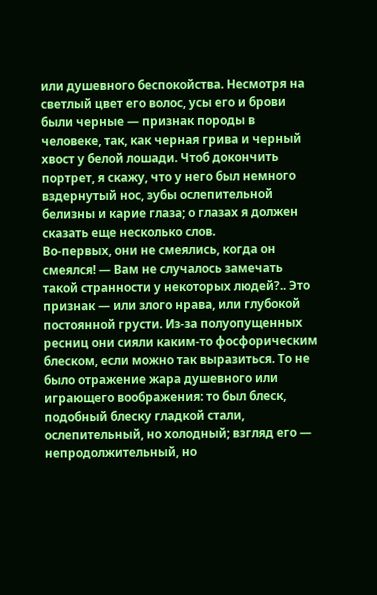или душевного беспокойства. Несмотря на светлый цвет его волос, усы его и брови были черные — признак породы в человеке, так, как черная грива и черный хвост у белой лошади. Чтоб докончить портрет, я скажу, что у него был немного вздернутый нос, зубы ослепительной белизны и карие глаза; о глазах я должен сказать еще несколько слов.
Во-первых, они не смеялись, когда он смеялся! — Вам не случалось замечать такой странности у некоторых людей?.. Это признак — или злого нрава, или глубокой постоянной грусти. Из-за полуопущенных ресниц они сияли каким-то фосфорическим блеском, если можно так выразиться. То не было отражение жара душевного или играющего воображения: то был блеск, подобный блеску гладкой стали, ослепительный, но холодный; взгляд его — непродолжительный, но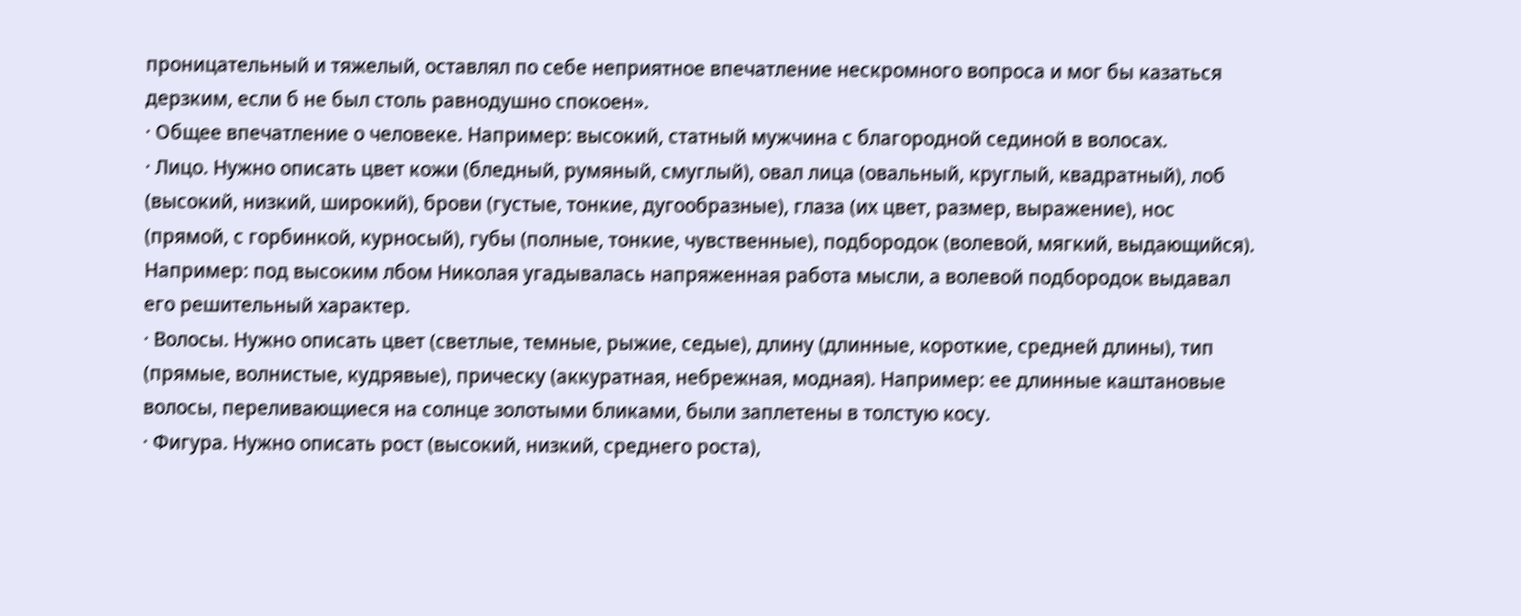проницательный и тяжелый, оставлял по себе неприятное впечатление нескромного вопроса и мог бы казаться дерзким, если б не был столь равнодушно спокоен».
· Общее впечатление о человеке. Например: высокий, статный мужчина с благородной сединой в волосах.
· Лицо. Нужно описать цвет кожи (бледный, румяный, смуглый), овал лица (овальный, круглый, квадратный), лоб (высокий, низкий, широкий), брови (густые, тонкие, дугообразные), глаза (их цвет, размер, выражение), нос (прямой, с горбинкой, курносый), губы (полные, тонкие, чувственные), подбородок (волевой, мягкий, выдающийся). Например: под высоким лбом Николая угадывалась напряженная работа мысли, а волевой подбородок выдавал его решительный характер.
· Волосы. Нужно описать цвет (светлые, темные, рыжие, седые), длину (длинные, короткие, средней длины), тип (прямые, волнистые, кудрявые), прическу (аккуратная, небрежная, модная). Например: ее длинные каштановые волосы, переливающиеся на солнце золотыми бликами, были заплетены в толстую косу.
· Фигура. Нужно описать рост (высокий, низкий, среднего роста),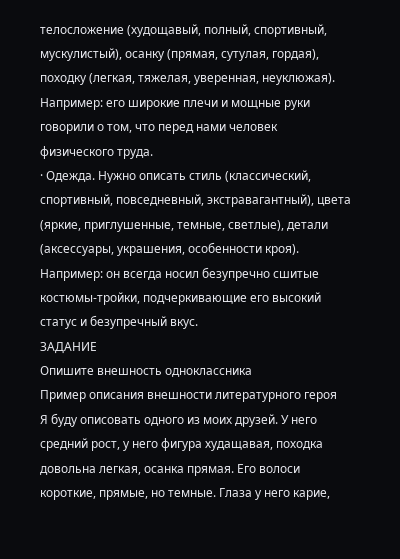телосложение (худощавый, полный, спортивный, мускулистый), осанку (прямая, сутулая, гордая), походку (легкая, тяжелая, уверенная, неуклюжая). Например: его широкие плечи и мощные руки говорили о том, что перед нами человек физического труда.
· Одежда. Нужно описать стиль (классический, спортивный, повседневный, экстравагантный), цвета (яркие, приглушенные, темные, светлые), детали (аксессуары, украшения, особенности кроя). Например: он всегда носил безупречно сшитые костюмы-тройки, подчеркивающие его высокий статус и безупречный вкус.
ЗАДАНИЕ
Опишите внешность одноклассника
Пример описания внешности литературного героя
Я буду описовать одного из моих друзей. У него средний рост, у него фигура худащавая, походка довольна легкая, осанка прямая. Его волоси короткие, прямые, но темные. Глаза у него карие,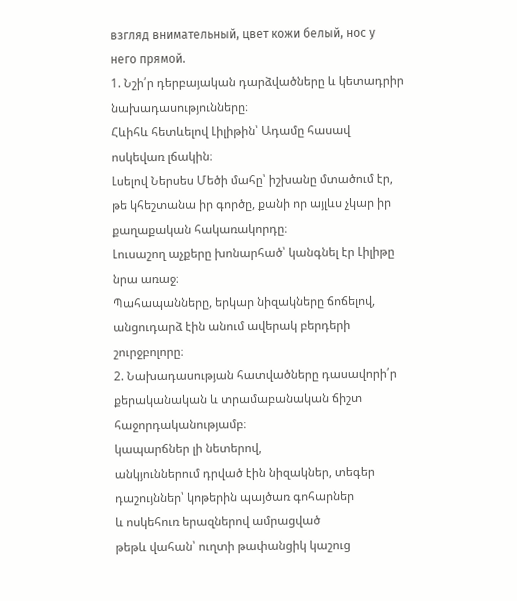взгляд внимательный, цвет кожи белый, нос у него прямой.
1. Նշի՛ր դերբայական դարձվածները և կետադրիր նախադասությունները։
Հևիհև հետևելով Լիլիթին՝ Ադամը հասավ ոսկեվառ լճակին։
Լսելով Ներսես Մեծի մահը՝ իշխանը մտածում էր, թե կհեշտանա իր գործը, քանի որ այլևս չկար իր քաղաքական հակառակորդը։
Լուսաշող աչքերը խոնարհած՝ կանգնել էր Լիլիթը նրա առաջ։
Պահապանները, երկար նիզակները ճոճելով, անցուդարձ էին անում ավերակ բերդերի շուրջբոլորը։
2. Նախադասության հատվածները դասավորի՛ր քերականական և տրամաբանական ճիշտ հաջորդականությամբ։
կապարճներ լի նետերով,
անկյուններում դրված էին նիզակներ, տեգեր
դաշույններ՝ կոթերին պայծառ գոհարներ
և ոսկեհուռ երազներով ամրացված
թեթև վահան՝ ուղտի թափանցիկ կաշուց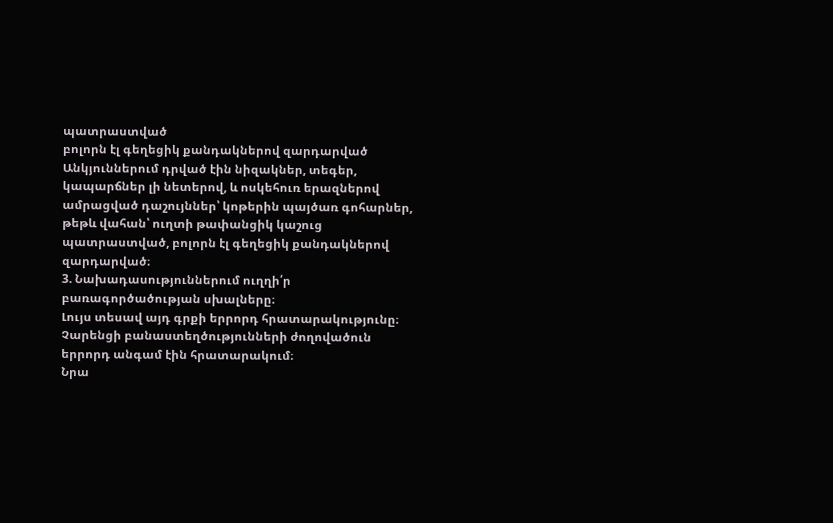պատրաստված
բոլորն էլ գեղեցիկ քանդակներով զարդարված
Անկյուններում դրված էին նիզակներ, տեգեր, կապարճներ լի նետերով, և ոսկեհուռ երազներով ամրացված դաշույններ՝ կոթերին պայծառ գոհարներ, թեթև վահան՝ ուղտի թափանցիկ կաշուց պատրաստված, բոլորն էլ գեղեցիկ քանդակներով զարդարված։
3. Նախադասություններում ուղղի՛ր բառագործածության սխալները։
Լույս տեսավ այդ գրքի երրորդ հրատարակությունը։
Չարենցի բանաստեղծությունների ժողովածուն երրորդ անգամ էին հրատարակում։
Նրա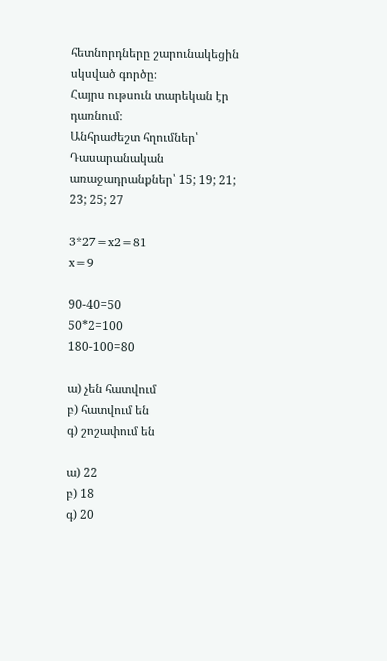հետնորդները շարունակեցին սկսված գործը։
Հայրս ութսուն տարեկան էր դառնում։
Անհրաժեշտ հղումներ՝
Դասարանական առաջադրանքներ՝ 15; 19; 21; 23; 25; 27

3*27=x2=81
x=9

90-40=50
50*2=100
180-100=80

ա) չեն հատվում
բ) հատվում են
գ) շոշափում են

ա) 22
բ) 18
գ) 20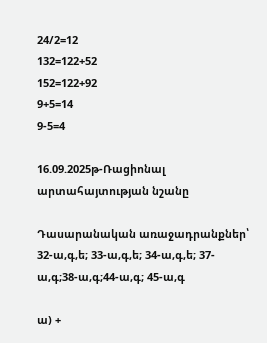24/2=12
132=122+52
152=122+92
9+5=14
9-5=4

16.09.2025թ-Ռացիոնալ արտահայտության նշանը

Դասարանական առաջադրանքներ՝ 32-ա,գ,ե; 33-ա,գ,ե; 34-ա,գ,ե; 37-ա,գ;38-ա,գ;44-ա,գ; 45-ա,գ

ա) +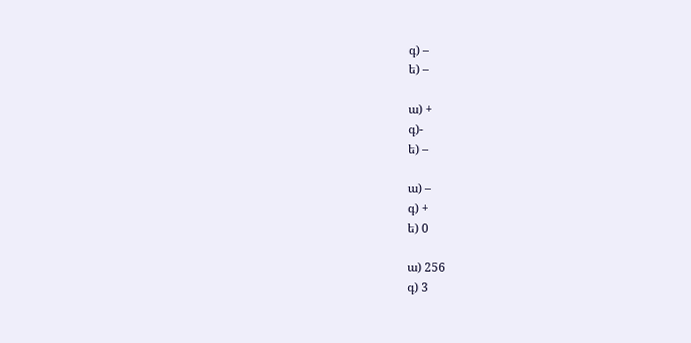գ) –
ե) –

ա) +
գ)-
ե) –

ա) –
գ) +
ե) 0

ա) 256
գ) 3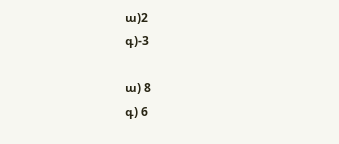ա)2
գ)-3

ա) 8
գ) 6